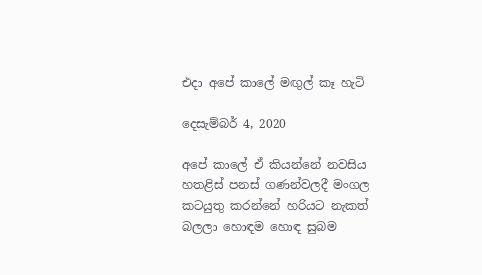එදා අපේ කාලේ මඟුල් කෑ හැටි

දෙසැම්බර් 4, 2020

අපේ කාලේ ඒ කියන්නේ නවසිය හතළිස් පනස් ගණන්වලදී මංගල කටයුතු කරන්නේ හරියට නැකත් බලලා හොඳම හොඳ සුබම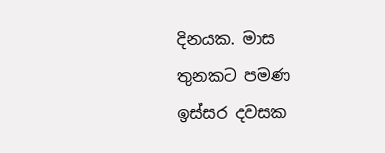දිනයක. මාස තුනකට පමණ ඉස්සර දවසක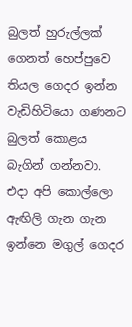බුලත් හුරුල්ලක් ගෙනත් හෙප්පුවෙ තියල ගෙදර ඉන්න වැඩිහිටියො ගණනට බුලත් කොළය බැගින් ගන්නවා. එදා අපි කොල්ලො ඇඟිලි ගැන ගැන ඉන්නෙ මගුල් ගෙදර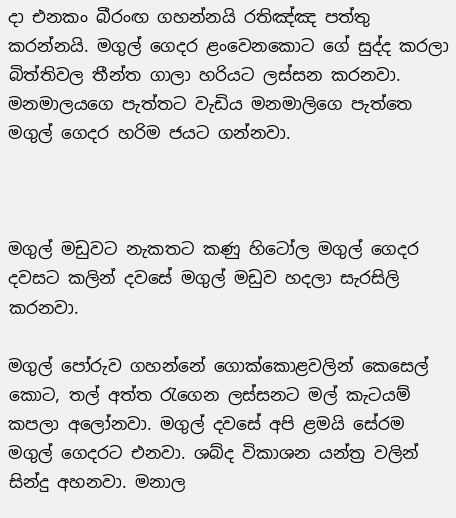දා එනකං බීරංඟ ගහන්නයි රතිඤ්ඤ පත්තු කරන්නයි. මගුල් ගෙදර ළංවෙනකොට ගේ සුද්ද කරලා බිත්තිවල තීන්ත ගාලා හරියට ලස්සන කරනවා. මනමාලයගෙ පැත්තට වැඩිය මනමාලිගෙ පැත්තෙ මගුල් ගෙදර හරිම ජයට ගන්නවා.



මගුල් මඩුවට නැකතට කණු හිටෝල මගුල් ගෙදර දවසට කලින් දවසේ මගුල් මඩුව හදලා සැරසිලි කරනවා.

මගුල් පෝරුව ගහන්නේ ගොක්කොළවලින් කෙසෙල් කොට, තල් අත්ත රැගෙන ලස්සනට මල් කැටයම් කපලා අලෝනවා. මගුල් දවසේ අපි ළමයි සේරම මගුල් ගෙදරට එනවා. ශබ්ද විකාශන යන්ත්‍ර වලින් සින්දු අහනවා. මනාල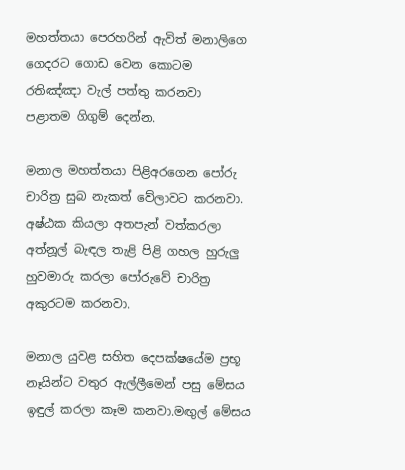මහත්තයා පෙරහරින් ඇවිත් මනාලිගෙ ගෙදරට ගොඩ වෙන කොටම රතිඤ්ඤා වැල් පත්තු කරනවා පළාතම ගිගුම් දෙන්න.

මනාල මහත්තයා පිළිඅරගෙන පෝරු චාරිත්‍ර සුබ නැකත් වේලාවට කරනවා. අෂ්ඨක කියලා අතපැන් වත්කරලා අත්නූල් බැඳල තැළි පිළි ගහල හුරුලු හුවමාරු කරලා පෝරුවේ චාරිත්‍ර අකුරටම කරනවා.

මනාල යුවළ සහිත දෙපක්ෂයේම ප්‍රභූ නෑයින්ට වතුර ඇල්ලීමෙන් පසු මේසය ඉඳුල් කරලා කෑම කනවා.මඟුල් මේසය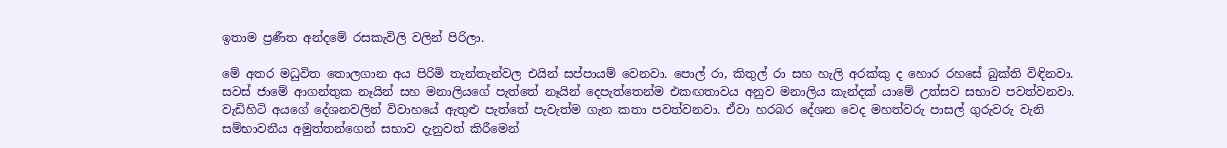ඉතාම ප්‍රණීත අන්දමේ රසකැවිලි වලින් පිරිලා.

මේ අතර මධුවිත තොලගාන අය පිරිමි තැන්තැන්වල එයින් සප්පායම් වෙනවා. පොල් රා, කිතුල් රා සහ හැලි අරක්කු ද හොර රහසේ බුක්ති විඳිනවා. සවස් ජාමේ ආගන්තුක නෑයින් සහ මනාලියගේ පැත්තේ නෑයින් දෙපැත්තෙන්ම එකඟතාවය අනුව මනාලිය කැන්දක් යාමේ උත්සව සභාව පවත්වනවා. වැඩිහිටි අයගේ දේශනවලින් විවාහයේ ඇතුළු පැත්තේ පැවැත්ම ගැන කතා පවත්වනවා. ඒවා හරබර දේශන වෙද මහත්වරු පාසල් ගුරුවරු වැනි සම්භාවනීය අමුත්තන්ගෙන් සභාව දැනුවත් කිරීමෙන්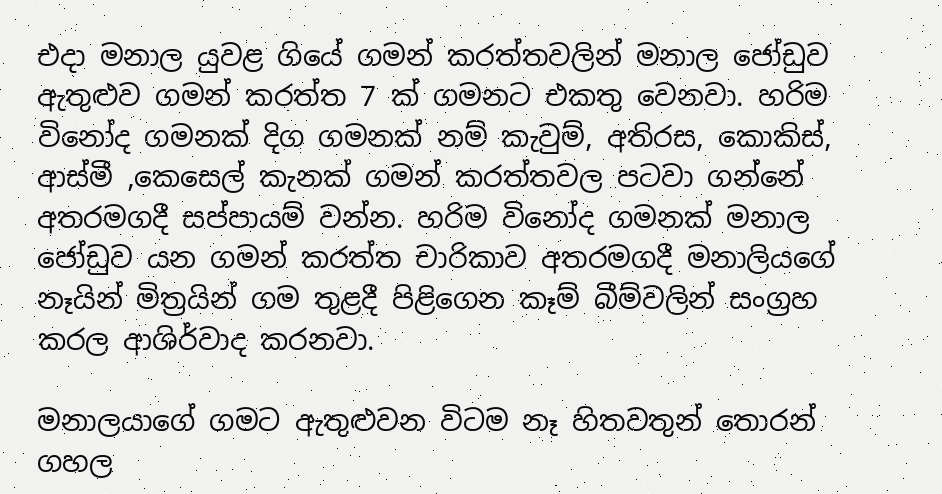එදා මනාල යුවළ ගියේ ගමන් කරත්තවලින් මනාල ජෝඩුව ඇතුළුව ගමන් කරත්ත 7 ක් ගමනට එකතු වෙනවා. හරිම විනෝද ගමනක් දිග ගමනක් නම් කැවුම්, අතිරස, කොකිස්, ආස්මී ,කෙසෙල් කැනක් ගමන් කරත්තවල පටවා ගන්නේ අතරමගදී සප්පායම් වන්න. හරිම විනෝද ගමනක් මනාල ජෝඩුව යන ගමන් කරත්ත චාරිකාව අතරමගදී මනාලියගේ නෑයින් මිත්‍රයින් ගම තුළදී පිළිගෙන කෑම් බීම්වලින් සංග්‍රහ කරල ආශිර්වාද කරනවා.

මනාලයාගේ ගමට ඇතුළුවන විටම නෑ හිතවතුන් තොරන් ගහල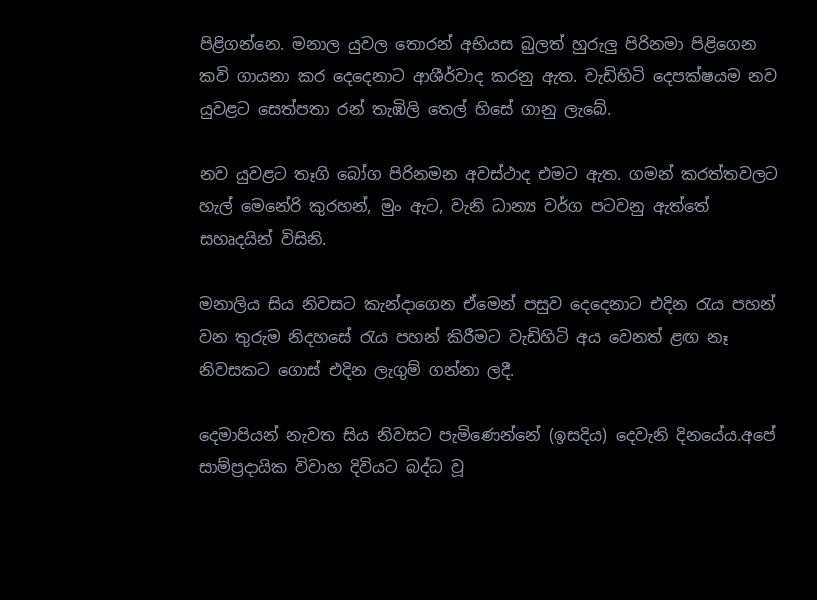පිළිගන්නෙ. මනාල යුවල තොරන් අභියස බුලත් හුරුලු පිරිනමා පිළිගෙන කවි ගායනා කර දෙදෙනාට ආශීර්වාද කරනු ඇත. වැඩිහිටි දෙපක්ෂයම නව යුවළට සෙත්පතා රන් තැඹිලි තෙල් හිසේ ගානු ලැබේ.

නව යුවළට තෑගි බෝග පිරිනමන අවස්ථාද එමට ඇත. ගමන් කරත්තවලට හැල් මෙනේරි කුරහන්, මුං ඇට, වැනි ධාන්‍ය වර්ග පටවනු ඇත්තේ සහෘදයින් විසිනි.

මනාලිය සිය නිවසට කැන්දාගෙන ඒමෙන් පසුව දෙදෙනාට එදින රැය පහන් වන තුරුම නිදහසේ රැය පහන් කිරීමට වැඩිහිටි අය වෙනත් ළඟ නෑ නිවසකට ගොස් එදින ලැගුම් ගන්නා ලදී.

දෙමාපියන් නැවත සිය නිවසට පැමිණෙන්නේ (ඉසදිය) දෙවැනි දිනයේය.අපේ සාම්ප්‍රදායික විවාහ දිවියට බද්ධ වූ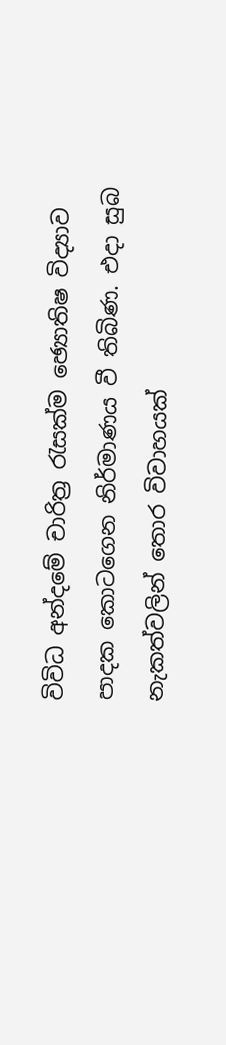විවිධ අන්දමේ චාරිත්‍ර රැසක්ම ඡ්‍යොතිෂ විද්‍යාව පාදක කොටගෙන නිර්මාණය වී තිබිණ. එදා සුබ නැකත්වලින් තොර විවාහයක්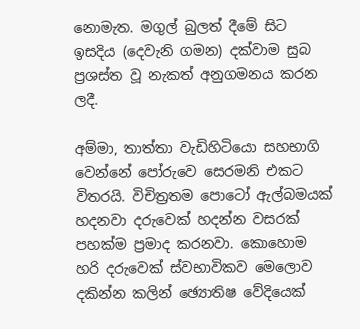නොමැත. මගුල් බුලත් දීමේ සිට ඉසදිය (දෙවැනි ගමන) දක්වාම සුබ ප්‍රශස්ත වූ නැකත් අනුගමනය කරන ලදී.

අම්මා, තාත්තා වැඩිහිටියො සහභාගි වෙන්නේ පෝරුවෙ සෙරමනි එකට විතරයි. විචිත්‍රතම පොටෝ ඇල්බමයක් හදනවා දරුවෙක් හදන්න වසරක් පහක්ම ප්‍රමාද කරනවා. කොහොම හරි දරුවෙක් ස්වභාවිකව මෙලොව දකින්න කලින් ඡ්‍යොතිෂ වේදියෙක්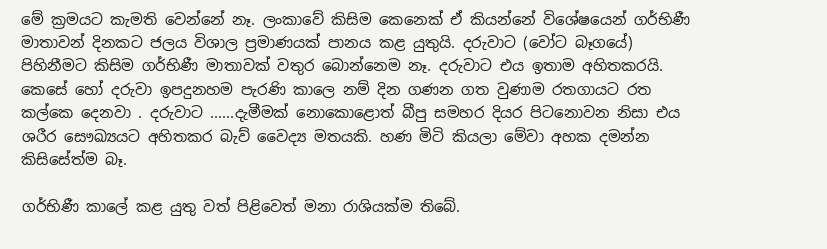මේ ක්‍රමයට කැමති වෙන්නේ නෑ. ලංකාවේ කිසිම කෙනෙක් ඒ කියන්නේ විශේෂයෙන් ගර්භිණී මාතාවන් දිනකට ජලය විශාල ප්‍රමාණයක් පානය කළ යුතුයි. දරුවාට (වෝට බෑගයේ) පිහිනීමට කිසිම ගර්භිණී මාතාවක් වතුර බොන්නෙම නෑ. දරුවාට එය ඉතාම අහිතකරයි. කෙසේ හෝ දරුවා ඉපදුනහම පැරණි කාලෙ නම් දින ගණන ගත වුණාම රතගායට රත කල්කෙ දෙනවා . දරුවාට ......දැමීමක් නොකොළොත් බීපු සමහර දියර පිටනොවන නිසා එය ශරීර සෞඛ්‍යයට අහිතකර බැව් වෛද්‍ය මතයකි. හණ මිටි කියලා මේවා අහක දමන්න කිසිසේත්ම බෑ.

ගර්භිණී කාලේ කළ යුතු වත් පිළිවෙත් මනා රාශියක්ම තිබේ.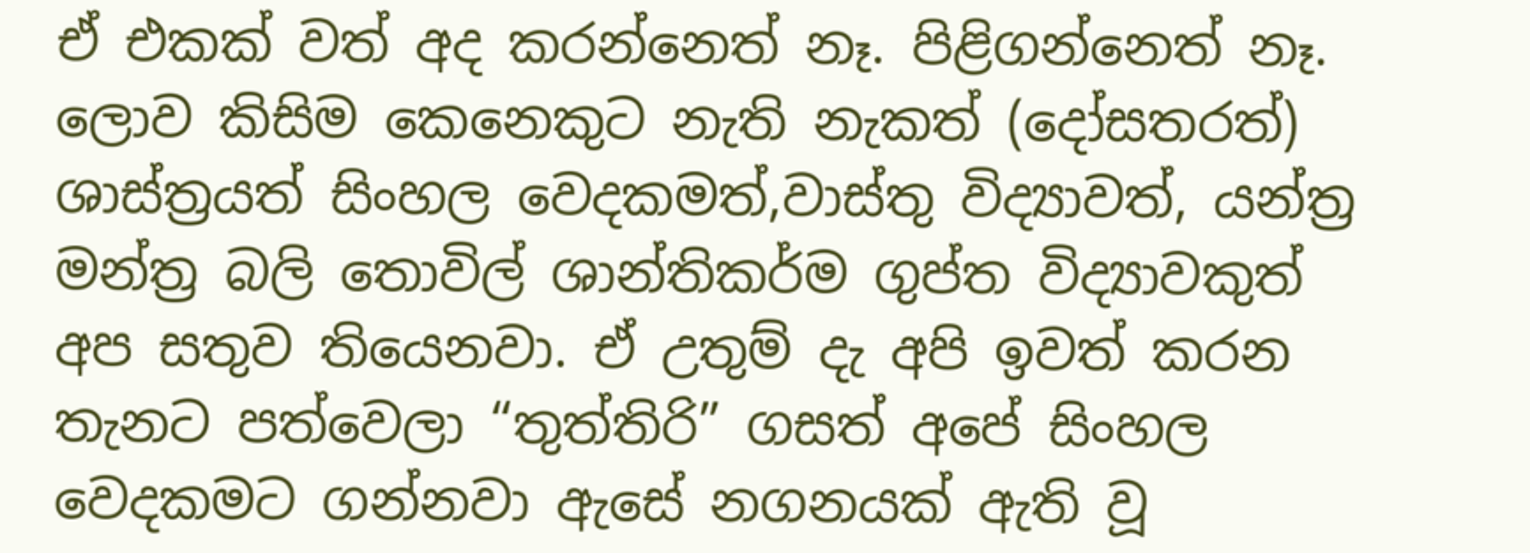ඒ එකක් වත් අද කරන්නෙත් නෑ. පිළිගන්නෙත් නෑ. ලොව කිසිම කෙනෙකුට නැති නැකත් (දෝසතරත්) ශාස්ත්‍රයත් සිංහල වෙදකමත්,වාස්තු විද්‍යාවත්, යන්ත්‍ර මන්ත්‍ර බලි තොවිල් ශාන්තිකර්ම ගුප්ත විද්‍යාවකුත් අප සතුව තියෙනවා. ඒ උතුම් දැ අපි ඉවත් කරන තැනට පත්වෙලා “තුත්තිරි” ගසත් අපේ සිංහල වෙදකමට ගන්නවා ඇසේ නගනයක් ඇති වූ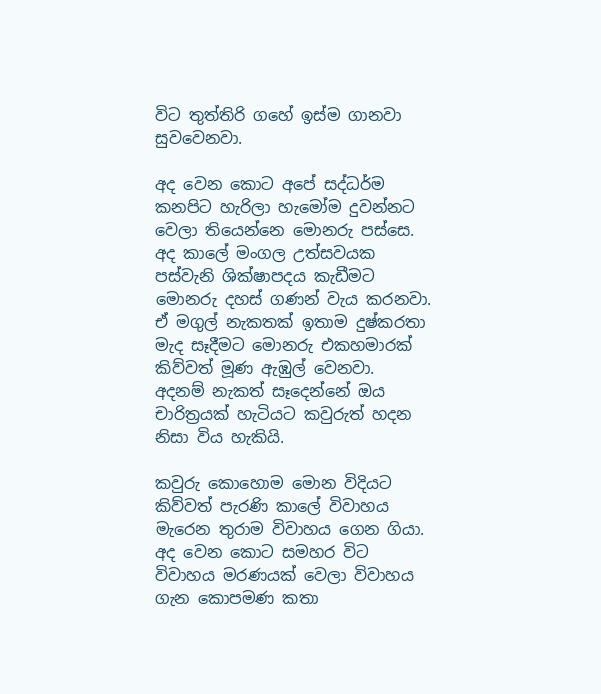විට තුත්තිරි ගහේ ඉස්ම ගානවා සුවවෙනවා.

අද වෙන කොට අපේ සද්ධර්ම කනපිට හැරිලා හැමෝම දුවන්නට වෙලා තියෙන්නෙ මොනරු පස්සෙ. අද කාලේ මංගල උත්සවයක පස්වැනි ශික්ෂාපදය කැඩීමට මොනරු දහස් ගණන් වැය කරනවා. ඒ මගුල් නැකතක් ඉතාම දුෂ්කරතා මැද සෑදීමට මොනරු එකහමාරක් කිව්වත් මූණ ඇඹුල් වෙනවා. අදනම් නැකත් සෑදෙන්නේ ඔය චාරිත්‍රයක් හැටියට කවුරුත් හදන නිසා විය හැකියි.

කවුරු කොහොම මොන විදියට කිව්වත් පැරණි කාලේ විවාහය මැරෙන තුරාම විවාහය ගෙන ගියා. අද වෙන කොට සමහර විට විවාහය මරණයක් වෙලා විවාහය ගැන කොපමණ කතා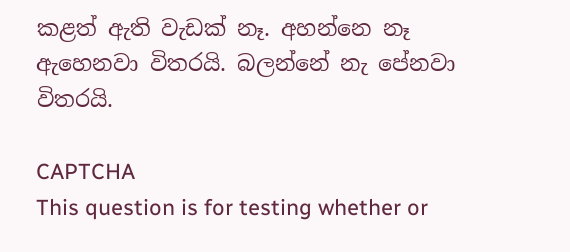කළත් ඇති වැඩක් නෑ. අහන්නෙ නෑ ඇහෙනවා විතරයි. බලන්නේ නැ පේනවා විතරයි.

CAPTCHA
This question is for testing whether or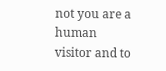not you are a human visitor and to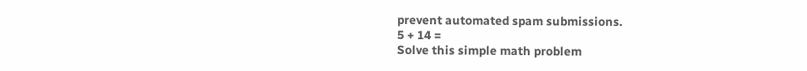prevent automated spam submissions.
5 + 14 =
Solve this simple math problem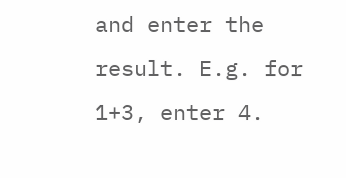and enter the result. E.g. for 1+3, enter 4.